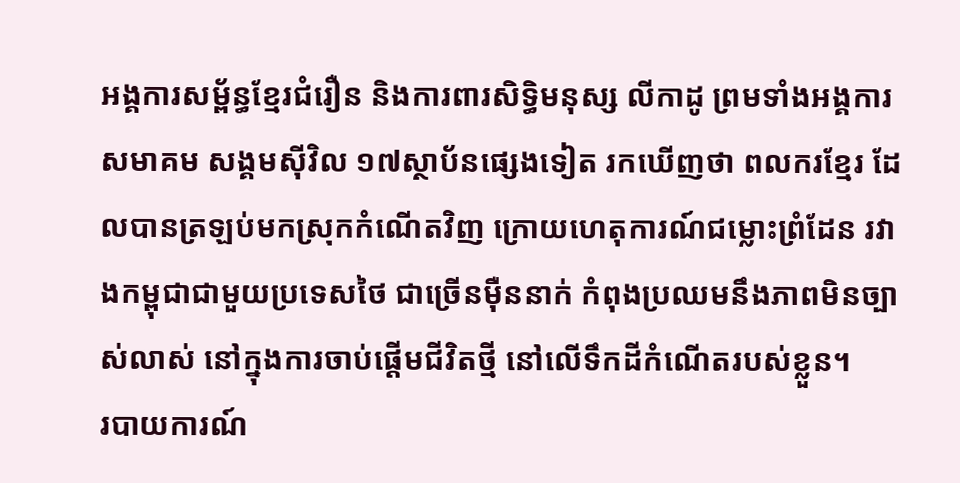អង្គការសម្ព័ន្ធខ្មែរជំរឿន និងការពារសិទ្ធិមនុស្ស លីកាដូ ព្រមទាំងអង្គការសមាគម សង្គមស៊ីវិល ១៧ស្ថាប័នផ្សេងទៀត រកឃើញថា ពលករខ្មែរ ដែលបានត្រឡប់មកស្រុកកំណើតវិញ ក្រោយហេតុការណ៍ជម្លោះព្រំដែន រវាងកម្ពុជាជាមួយប្រទេសថៃ ជាច្រើនម៉ឺននាក់ កំពុងប្រឈមនឹងភាពមិនច្បាស់លាស់ នៅក្នុងការចាប់ផ្ដើមជីវិតថ្មី នៅលើទឹកដីកំណើតរបស់ខ្លួន។
របាយការណ៍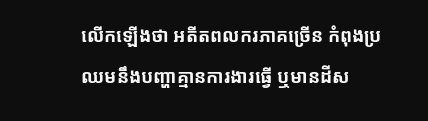លើកឡើងថា អតីតពលករភាគច្រើន កំពុងប្រឈមនឹងបញ្ហាគ្មានការងារធ្វើ ឬមានដីស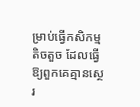ម្រាប់ធ្វើកសិកម្មតិចតួច ដែលធ្វើឱ្យពួកគេគ្មានស្ថេរ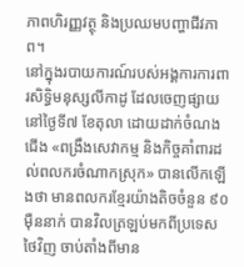ភាពហិរញ្ញវត្ថុ និងប្រឈមបញ្ហាជីវភាព។
នៅក្នុងរបាយការណ៍របស់អង្គការការពារសិទ្ធិមនុស្សលីកាដូ ដែលចេញផ្សាយនៅថ្ងៃទី៧ ខែតុលា ដោយដាក់ចំណងជើង «ពង្រឹងសេវាកម្ម និងកិច្ចគាំពារដល់ពលករចំណាកស្រុក» បានលើកឡើងថា មានពលករខ្មែរយ៉ាងតិចចំនួន ៩០ម៉ឺននាក់ បានវិលត្រឡប់មកពីប្រទេសថៃវិញ ចាប់តាំងពីមាន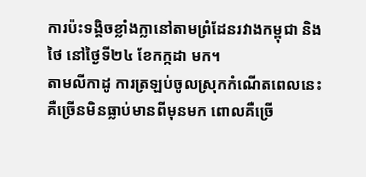ការប៉ះទង្គិចខ្លាំងក្លានៅតាមព្រំដែនរវាងកម្ពុជា និងថៃ នៅថ្ងៃទី២៤ ខែកក្កដា មក។
តាមលីកាដូ ការត្រឡប់ចូលស្រុកកំណើតពេលនេះ គឺច្រើនមិនធ្លាប់មានពីមុនមក ពោលគឺច្រើ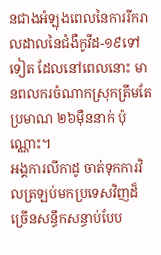នជាងអំឡុងពេលនៃការរីករាលដាលនៃជំងឺកូវីដ-១៩ទៅទៀត ដែលនៅពេលនោះ មានពលករចំណាកស្រុកត្រឹមតែប្រមាណ ២៦ម៉ឺននាក់ ប៉ុណ្ណោះ។
អង្គការលីកាដូ ចាត់ទុកការវិលត្រឡប់មកប្រទេសវិញដ៏ច្រើនសន្ធឹកសន្ធាប់បែប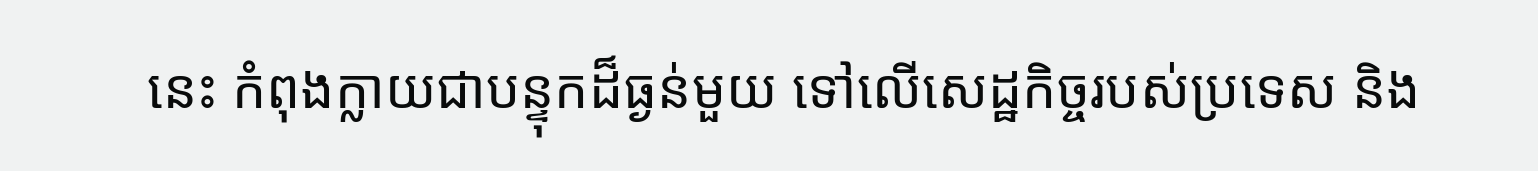នេះ កំពុងក្លាយជាបន្ទុកដ៏ធ្ងន់មួយ ទៅលើសេដ្ឋកិច្ចរបស់ប្រទេស និង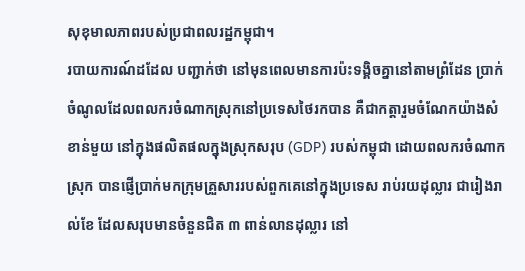សុខុមាលភាពរបស់ប្រជាពលរដ្ឋកម្ពុជា។
របាយការណ៍ដដែល បញ្ជាក់ថា នៅមុនពេលមានការប៉ះទង្គិចគ្នានៅតាមព្រំដែន ប្រាក់ចំណូលដែលពលករចំណាកស្រុកនៅប្រទេសថៃរកបាន គឺជាកត្តារួមចំណែកយ៉ាងសំខាន់មួយ នៅក្នុងផលិតផលក្នុងស្រុកសរុប (GDP) របស់កម្ពុជា ដោយពលករចំណាកស្រុក បានផ្ញើប្រាក់មកក្រុមគ្រួសាររបស់ពួកគេនៅក្នុងប្រទេស រាប់រយដុល្លារ ជារៀងរាល់ខែ ដែលសរុបមានចំនួនជិត ៣ ពាន់លានដុល្លារ នៅ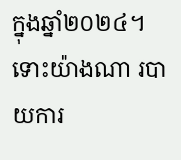ក្នុងឆ្នាំ២០២៤។
ទោះយ៉ាងណា របាយការ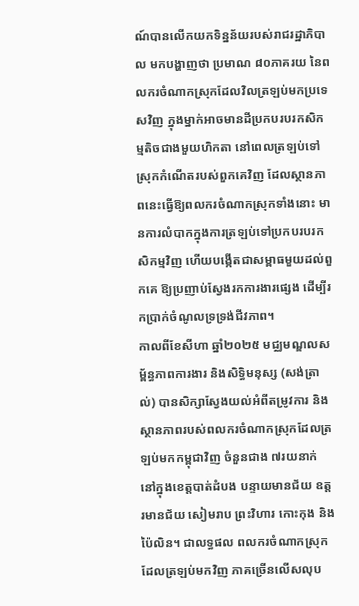ណ៍បានលើកយកទិន្នន័យរបស់រាជរដ្ឋាភិបាល មកបង្ហាញថា ប្រមាណ ៨០ភាគរយ នៃពលករចំណាកស្រុកដែលវិលត្រឡប់មកប្រទេសវិញ ក្នុងម្នាក់អាចមានដីប្រកបរបរកសិកម្មតិចជាងមួយហិកតា នៅពេលត្រឡប់ទៅស្រុកកំណើតរបស់ពួកគេវិញ ដែលស្ថានភាពនេះធ្វើឱ្យពលករចំណាកស្រុកទាំងនោះ មានការលំបាកក្នុងការត្រឡប់ទៅប្រកបរបរកសិកម្មវិញ ហើយបង្កើតជាសម្ពាធមួយដល់ពួកគេ ឱ្យប្រញាប់ស្វែងរកការងារផ្សេង ដើម្បីរកប្រាក់ចំណូលទ្រទ្រង់ជីវភាព។
កាលពីខែសីហា ឆ្នាំ២០២៥ មជ្ឈមណ្ឌលសម្ព័ន្ធភាពការងារ និងសិទិ្ធមនុស្ស (សង់ត្រាល់) បានសិក្សាស្វែងយល់អំពីតម្រូវការ និងស្ថានភាពរបស់ពលករចំណាកស្រុកដែលត្រឡប់មកកម្ពុជាវិញ ចំនួនជាង ៧រយនាក់ នៅក្នុងខេត្តបាត់ដំបង បន្ទាយមានជ័យ ឧត្តរមានជ័យ សៀមរាប ព្រះវិហារ កោះកុង និងប៉ៃលិន។ ជាលទ្ធផល ពលករចំណាកស្រុកដែលត្រឡប់មកវិញ ភាគច្រើនលើសលុប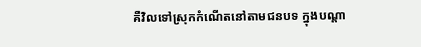គឺវិលទៅស្រុកកំណើតនៅតាមជនបទ ក្នុងបណ្តា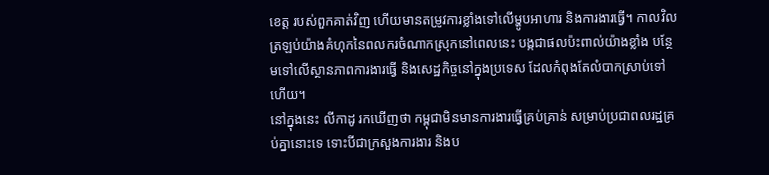ខេត្ត របស់ពួកគាត់វិញ ហើយមានតម្រូវការខ្លាំងទៅលើម្ហូបអាហារ និងការងារធ្វើ។ កាលវិលត្រឡប់យ៉ាងគំហុកនៃពលករចំណាកស្រុកនៅពេលនេះ បង្កជាផលប៉ះពាល់យ៉ាងខ្លាំង បន្ថែមទៅលើស្ថានភាពការងារធ្វើ និងសេដ្ឋកិច្ចនៅក្នុងប្រទេស ដែលកំពុងតែលំបាកស្រាប់ទៅហើយ។
នៅក្នុងនេះ លីកាដូ រកឃើញថា កម្ពុជាមិនមានការងារធ្វើគ្រប់គ្រាន់ សម្រាប់ប្រជាពលរដ្ឋគ្រប់គ្នានោះទេ ទោះបីជាក្រសួងការងារ និងប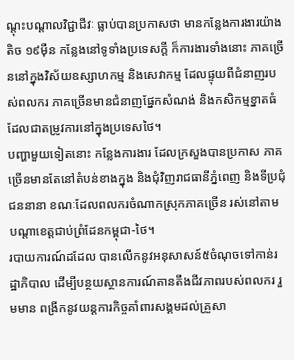ណ្តុះបណ្តាលវិជ្ជាជីវៈ ធ្លាប់បានប្រកាសថា មានកន្លែងការងារយ៉ាងតិច ១៩ម៉ឺន កន្លែងនៅទូទាំងប្រទេសក្ដី ក៏ការងារទាំងនោះ ភាគច្រើននៅក្នុងវិស័យឧស្សាហកម្ម និងសេវាកម្ម ដែលផ្ទុយពីជំនាញរបស់ពលករ ភាគច្រើនមានជំនាញផ្នែកសំណង់ និងកសិកម្មខ្នាតធំ ដែលជាតម្រូវការនៅក្នុងប្រទេសថៃ។
បញ្ហាមួយទៀតនោះ កន្លែងការងារ ដែលក្រសួងបានប្រកាស ភាគច្រើនមានតែនៅតំបន់ខាងក្នុង និងជុំវិញរាជធានីភ្នំពេញ និងទីប្រជុំជននានា ខណៈដែលពលករចំណាកស្រុកភាគច្រើន រស់នៅតាមបណ្តាខេត្តជាប់ព្រំដែនកម្ពុជា-ថៃ។
របាយការណ៍ដដែល បានលើកនូវអនុសាសន៍៥ចំណុចទៅកាន់រដ្ឋាភិបាល ដើម្បីបន្ថយស្ថានការណ៍តានតឹងជីវភាពរបស់ពលករ រួមមាន ពង្រីកនូវយន្តការកិច្ចគាំពារសង្គមដល់គ្រួសា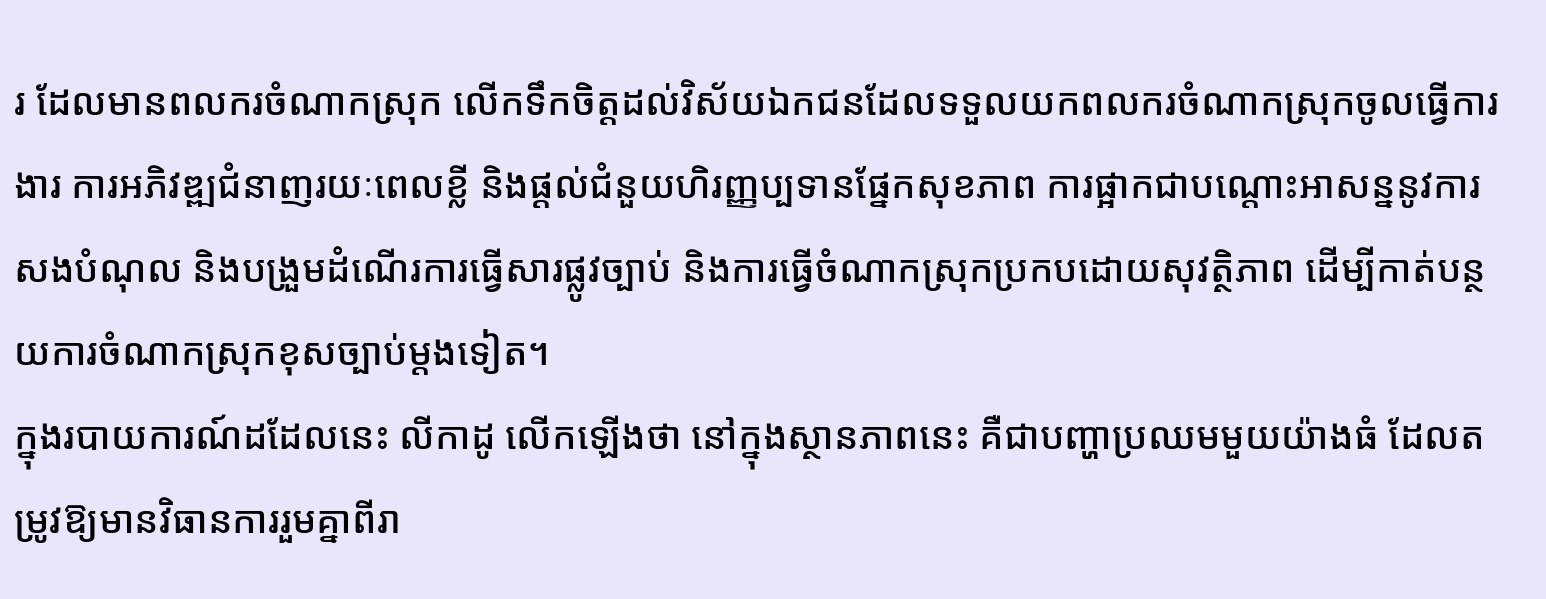រ ដែលមានពលករចំណាកស្រុក លើកទឹកចិត្តដល់វិស័យឯកជនដែលទទួលយកពលករចំណាកស្រុកចូលធ្វើការងារ ការអភិវឌ្ឍជំនាញរយៈពេលខ្លី និងផ្ដល់ជំនួយហិរញ្ញប្បទានផ្នែកសុខភាព ការផ្អាកជាបណ្តោះអាសន្ននូវការសងបំណុល និងបង្រួមដំណើរការធ្វើសារផ្លូវច្បាប់ និងការធ្វើចំណាកស្រុកប្រកបដោយសុវត្ថិភាព ដើម្បីកាត់បន្ថយការចំណាកស្រុកខុសច្បាប់ម្តងទៀត។
ក្នុងរបាយការណ៍ដដែលនេះ លីកាដូ លើកឡើងថា នៅក្នុងស្ថានភាពនេះ គឺជាបញ្ហាប្រឈមមួយយ៉ាងធំ ដែលតម្រូវឱ្យមានវិធានការរួមគ្នាពីរា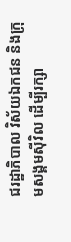ជរដ្ឋាភិបាល វិស័យឯកជន និងក្រុមសង្គមស៊ីវិល ដើម្បីរក្សា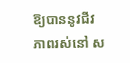ឱ្យបាននូវជីវភាពរស់នៅ ស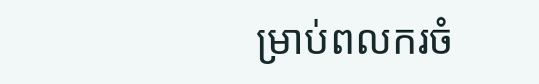ម្រាប់ពលករចំ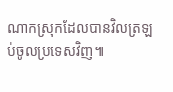ណាកស្រុកដែលបានវិលត្រឡប់ចូលប្រទេសវិញ៕